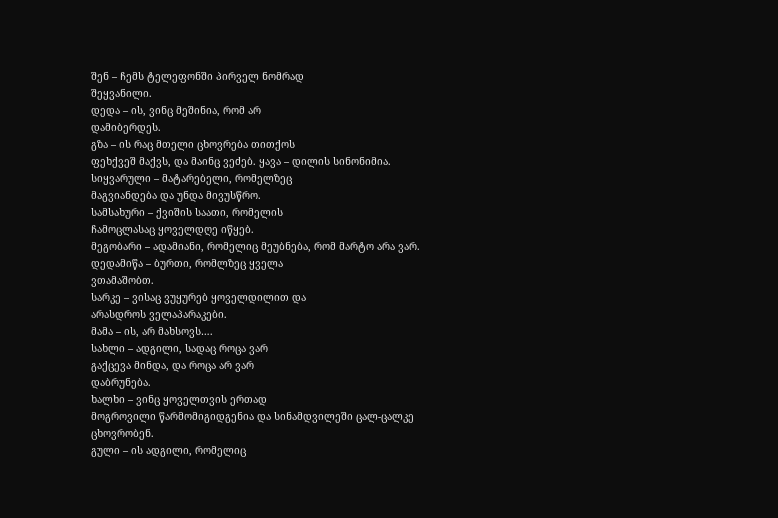შენ – ჩემს ტელეფონში პირველ ნომრად
შეყვანილი.
დედა – ის, ვინც მეშინია, რომ არ
დამიბერდეს.
გზა – ის რაც მთელი ცხოვრება თითქოს
ფეხქვეშ მაქვს, და მაინც ვეძებ. ყავა – დილის სინონიმია.
სიყვარული – მატარებელი, რომელზეც
მაგვიანდება და უნდა მივუსწრო.
სამსახური – ქვიშის საათი, რომელის
ჩამოცლასაც ყოველდღე იწყებ.
მეგობარი – ადამიანი, რომელიც მეუბნება, რომ მარტო არა ვარ.
დედამიწა – ბურთი, რომლზეც ყველა
ვთამაშობთ.
სარკე – ვისაც ვუყურებ ყოველდილით და
არასდროს ველაპარაკები.
მამა – ის, არ მახსოვს….
სახლი – ადგილი, სადაც როცა ვარ
გაქცევა მინდა, და როცა არ ვარ
დაბრუნება.
ხალხი – ვინც ყოველთვის ერთად
მოგროვილი წარმომიგიდგენია და სინამდვილეში ცალ-ცალკე ცხოვრობენ.
გული – ის ადგილი, რომელიც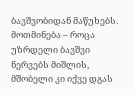ბავშვობიდან მაწუხებს.
მოთმინება – როცა უზრდელი ბავშვი
ნერვებს მიშლის, მშობელი კი იქვე დგას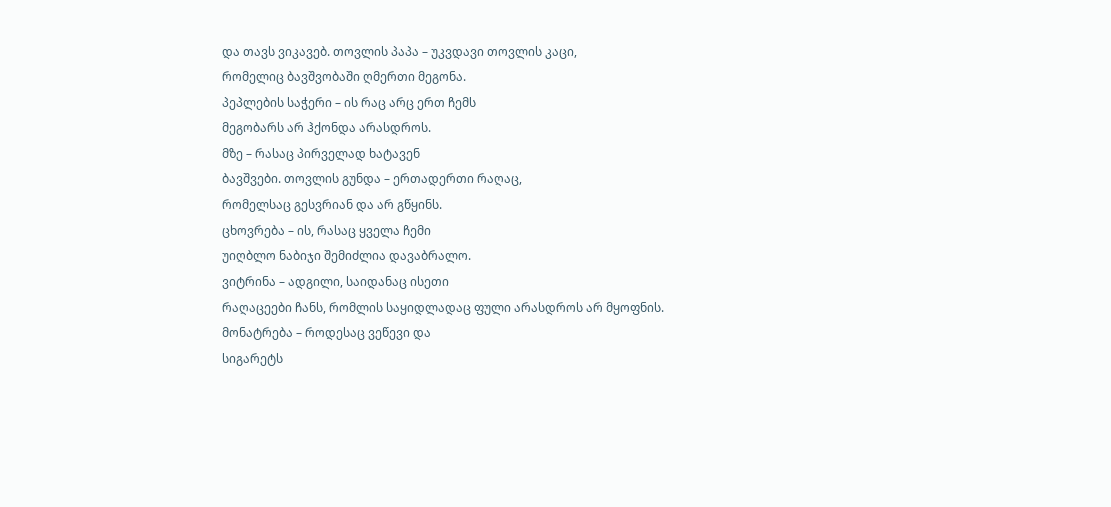და თავს ვიკავებ. თოვლის პაპა – უკვდავი თოვლის კაცი,
რომელიც ბავშვობაში ღმერთი მეგონა.
პეპლების საჭერი – ის რაც არც ერთ ჩემს
მეგობარს არ ჰქონდა არასდროს.
მზე – რასაც პირველად ხატავენ
ბავშვები. თოვლის გუნდა – ერთადერთი რაღაც,
რომელსაც გესვრიან და არ გწყინს.
ცხოვრება – ის, რასაც ყველა ჩემი
უიღბლო ნაბიჯი შემიძლია დავაბრალო.
ვიტრინა – ადგილი, საიდანაც ისეთი
რაღაცეები ჩანს, რომლის საყიდლადაც ფული არასდროს არ მყოფნის.
მონატრება – როდესაც ვეწევი და
სიგარეტს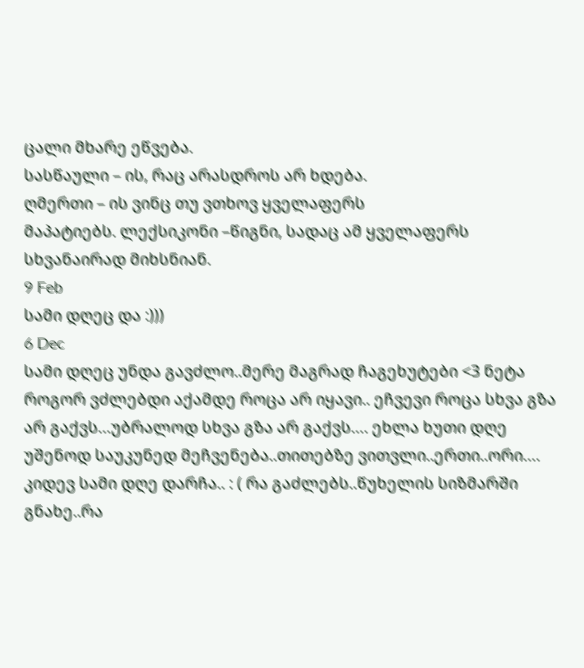ცალი მხარე ეწვება.
სასწაული – ის, რაც არასდროს არ ხდება.
ღმერთი – ის ვინც თუ ვთხოვ ყველაფერს
მაპატიებს. ლექსიკონი –წიგნი, სადაც ამ ყველაფერს
სხვანაირად მიხსნიან.
9 Feb
სამი დღეც და :)))
6 Dec
სამი დღეც უნდა გავძლო..მერე მაგრად ჩაგეხუტები <3 ნეტა როგორ ვძლებდი აქამდე როცა არ იყავი.. ეჩვევი როცა სხვა გზა არ გაქვს…უბრალოდ სხვა გზა არ გაქვს…. ეხლა ხუთი დღე უშენოდ საუკუნედ მეჩვენება..თითებზე ვითვლი..ერთი..ორი…. კიდევ სამი დღე დარჩა.. : ( რა გაძლებს..წუხელის სიზმარში გნახე..რა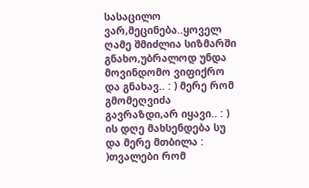სასაცილო ვარ,მეცინება..ყოველ ღამე შმიძლია სიზმარში გნახო,უბრალოდ უნდა მოვინდომო ვიფიქრო და გნახავ.. : ) მერე რომ გმომეღვიძა გავრაზდი,არ იყავი.. : )
ის დღე მახსენდება სუ და მერე მთბილა : )თვალები რომ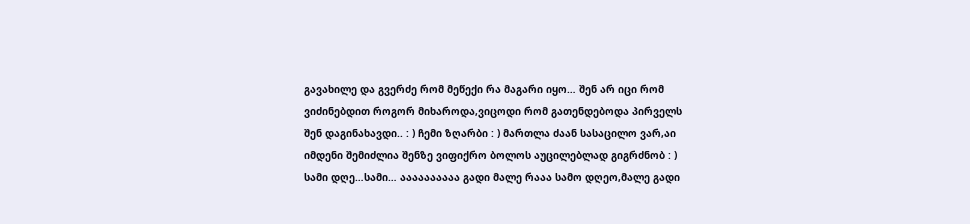გავახილე და გვერძე რომ მეწექი რა მაგარი იყო… შენ არ იცი რომ ვიძინებდით როგორ მიხაროდა,ვიცოდი რომ გათენდებოდა პირველს შენ დაგინახავდი.. : ) ჩემი ზღარბი : ) მართლა ძაან სასაცილო ვარ,აი იმდენი შემიძლია შენზე ვიფიქრო ბოლოს აუცილებლად გიგრძნობ : )
სამი დღე…სამი… აააააააააა გადი მალე რააა სამო დღეო,მალე გადი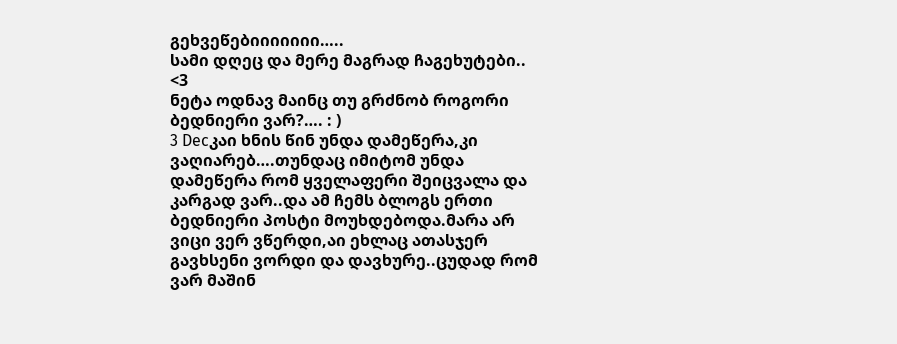გეხვეწებიიიიიიი…..
სამი დღეც და მერე მაგრად ჩაგეხუტები.. <3
ნეტა ოდნავ მაინც თუ გრძნობ როგორი ბედნიერი ვარ?…. : )
3 Decკაი ხნის წინ უნდა დამეწერა,კი ვაღიარებ….თუნდაც იმიტომ უნდა დამეწერა რომ ყველაფერი შეიცვალა და კარგად ვარ..და ამ ჩემს ბლოგს ერთი ბედნიერი პოსტი მოუხდებოდა.მარა არ ვიცი ვერ ვწერდი,აი ეხლაც ათასჯერ გავხსენი ვორდი და დავხურე..ცუდად რომ ვარ მაშინ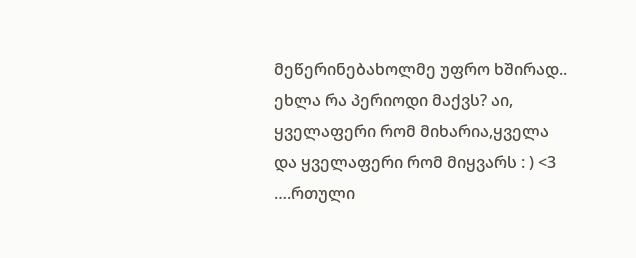მეწერინებახოლმე უფრო ხშირად.. ეხლა რა პერიოდი მაქვს? აი, ყველაფერი რომ მიხარია,ყველა და ყველაფერი რომ მიყვარს : ) <3 ….რთული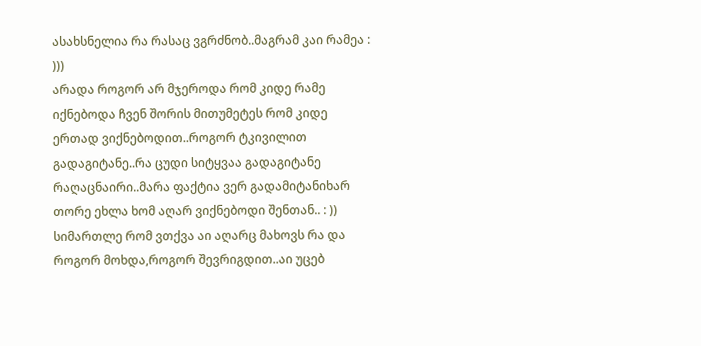ასახსნელია რა რასაც ვგრძნობ..მაგრამ კაი რამეა : )))
არადა როგორ არ მჯეროდა რომ კიდე რამე იქნებოდა ჩვენ შორის მითუმეტეს რომ კიდე ერთად ვიქნებოდით..როგორ ტკივილით გადაგიტანე..რა ცუდი სიტყვაა გადაგიტანე რაღაცნაირი..მარა ფაქტია ვერ გადამიტანიხარ თორე ეხლა ხომ აღარ ვიქნებოდი შენთან.. : ))
სიმართლე რომ ვთქვა აი აღარც მახოვს რა და როგორ მოხდა,როგორ შევრიგდით..აი უცებ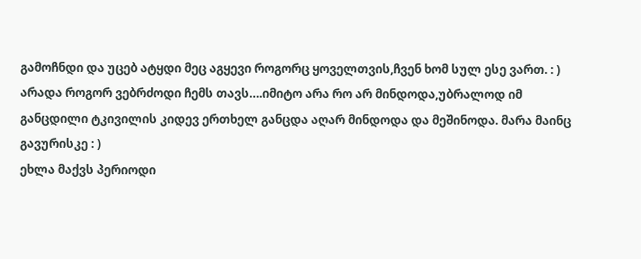გამოჩნდი და უცებ ატყდი მეც აგყევი როგორც ყოველთვის,ჩვენ ხომ სულ ესე ვართ. : ) არადა როგორ ვებრძოდი ჩემს თავს….იმიტო არა რო არ მინდოდა,უბრალოდ იმ განცდილი ტკივილის კიდევ ერთხელ განცდა აღარ მინდოდა და მეშინოდა. მარა მაინც გავურისკე : )
ეხლა მაქვს პერიოდი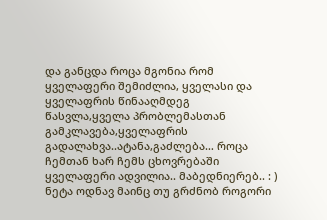და განცდა როცა მგონია რომ ყველაფერი შემიძლია, ყველასი და ყველაფრის წინააღმდეგ წასვლა,ყველა პრობლემასთან გამკლავება,ყველაფრის გადალახვა..ატანა,გაძლება… როცა ჩემთან ხარ ჩემს ცხოვრებაში ყველაფერი ადვილია.. მაბედნიერებ.. : ) ნეტა ოდნავ მაინც თუ გრძნობ როგორი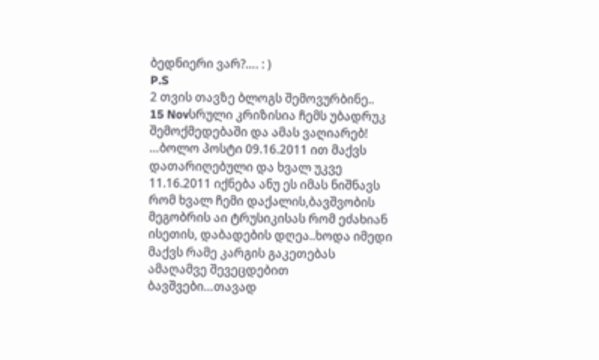ბედნიერი ვარ?…. : )
P.S
2 თვის თავზე ბლოგს შემოვურბინე..
15 Novსრული კრიზისია ჩემს უბადრუკ შემოქმედებაში და ამას ვაღიარებ! …ბოლო პოსტი 09.16.2011 ით მაქვს დათარიღებული და ხვალ უკვე 11.16.2011 იქნება ანუ ეს იმას ნიშნავს რომ ხვალ ჩემი დაქალის,ბავშვობის მეგობრის აი ტრუსიკისას რომ ეძახიან ისეთის, დაბადების დღეა..ხოდა იმედი მაქვს რამე კარგის გაკეთებას ამაღამვე შევეცდებით ბავშვები…თავად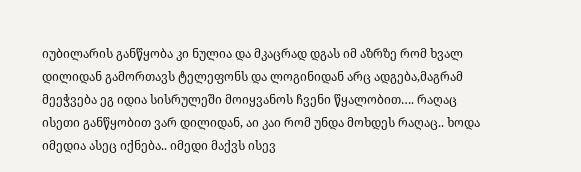იუბილარის განწყობა კი ნულია და მკაცრად დგას იმ აზრზე რომ ხვალ დილიდან გამორთავს ტელეფონს და ლოგინიდან არც ადგება,მაგრამ მეეჭვება ეგ იდია სისრულეში მოიყვანოს ჩვენი წყალობით…. რაღაც ისეთი განწყობით ვარ დილიდან, აი კაი რომ უნდა მოხდეს რაღაც.. ხოდა იმედია ასეც იქნება.. იმედი მაქვს ისევ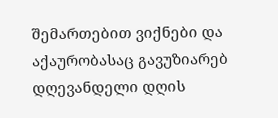შემართებით ვიქნები და აქაურობასაც გავუზიარებ დღევანდელი დღის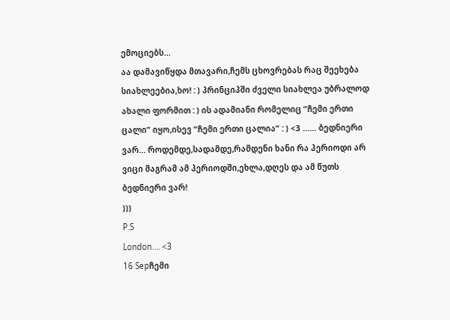ემოციებს…
აა დამავიწყდა მთავარი,ჩემს ცხოვრებას რაც შეეხება სიახლეებია,ხო! : ) პრინციპში ძველი სიახლეა უბრალოდ ახალი ფორმით : ) ის ადამიანი რომელიც ”ჩემი ერთი ცალი” იყო,ისევ ”ჩემი ერთი ცალია” : ) <3 …… ბედნიერი ვარ… როდემდე,სადამდე,რამდენი ხანი რა პერიოდი არ ვიცი მაგრამ ამ პერიოდში,ეხლა,დღეს და ამ წუთს ბედნიერი ვარ!
)))
P.S
London…. <3
16 Sepჩემი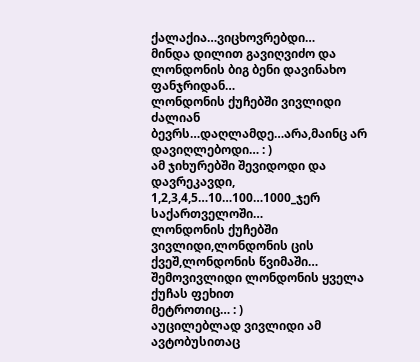ქალაქია…ვიცხოვრებდი…
მინდა დილით გავიღვიძო და ლონდონის ბიგ ბენი დავინახო ფანჯრიდან…
ლონდონის ქუჩებში ვივლიდი ძალიან ბევრს…დაღლამდე…არა,მაინც არ დავიღლებოდი… : )
ამ ჯიხურებში შევიდოდი და დავრეკავდი, 1,2,3,4,5…10…100…1000_ჯერ საქართველოში…
ლონდონის ქუჩებში ვივლიდი,ლონდონის ცის ქვეშ,ლონდონის წვიმაში…
შემოვივლიდი ლონდონის ყველა ქუჩას ფეხით
მეტროთიც… : )
აუცილებლად ვივლიდი ამ ავტობუსითაც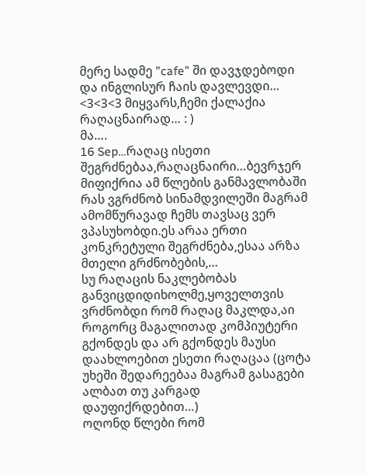მერე სადმე ”cafe” ში დავჯდებოდი და ინგლისურ ჩაის დავლევდი…
<3<3<3 მიყვარს,ჩემი ქალაქია რაღაცნაირად… : )
მა….
16 Sep…რაღაც ისეთი შეგრძნებაა,რაღაცნაირი…ბევრჯერ მიფიქრია ამ წლების განმავლობაში რას ვგრძნობ სინამდვილეში მაგრამ ამომწურავად ჩემს თავსაც ვერ ვპასუხობდი.ეს არაა ერთი კონკრეტული შეგრძნება,ესაა არზა მთელი გრძნობების,…
სუ რაღაცის ნაკლებობას განვიცდიდიხოლმე,ყოველთვის ვრძნობდი რომ რაღაც მაკლდა,აი როგორც მაგალითად კომპიუტერი გქონდეს და არ გქონდეს მაუსი დაახლოებით ესეთი რაღაცაა (ცოტა უხეში შედარეებაა მაგრამ გასაგები ალბათ თუ კარგად დაუფიქრდებით…)
ოღონდ წლები რომ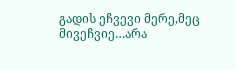გადის ეჩვევი მერე,მეც მივეჩვიე…არა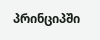პრინციპში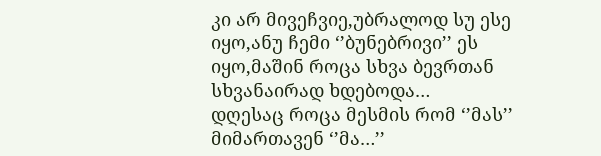კი არ მივეჩვიე,უბრალოდ სუ ესე იყო,ანუ ჩემი ‘’ბუნებრივი’’ ეს იყო,მაშინ როცა სხვა ბევრთან სხვანაირად ხდებოდა…
დღესაც როცა მესმის რომ ‘’მას’’ მიმართავენ ‘’მა…’’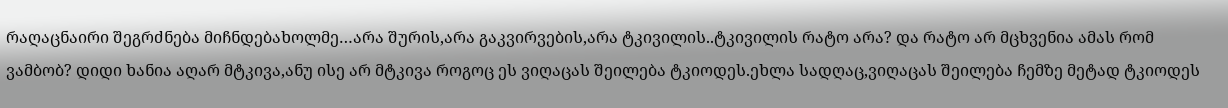რაღაცნაირი შეგრძნება მიჩნდებახოლმე…არა შურის,არა გაკვირვების,არა ტკივილის..ტკივილის რატო არა? და რატო არ მცხვენია ამას რომ ვამბობ? დიდი ხანია აღარ მტკივა,ანუ ისე არ მტკივა როგოც ეს ვიღაცას შეილება ტკიოდეს.ეხლა სადღაც,ვიღაცას შეილება ჩემზე მეტად ტკიოდეს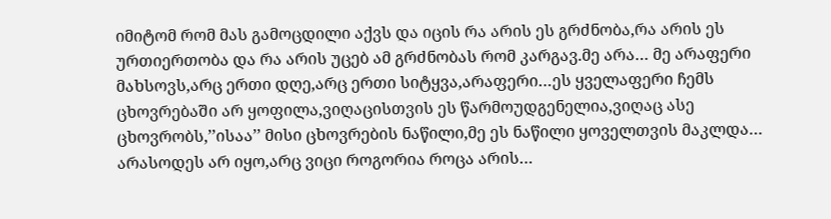იმიტომ რომ მას გამოცდილი აქვს და იცის რა არის ეს გრძნობა,რა არის ეს ურთიერთობა და რა არის უცებ ამ გრძნობას რომ კარგავ.მე არა… მე არაფერი მახსოვს,არც ერთი დღე,არც ერთი სიტყვა,არაფერი…ეს ყველაფერი ჩემს ცხოვრებაში არ ყოფილა,ვიღაცისთვის ეს წარმოუდგენელია,ვიღაც ასე ცხოვრობს,’’ისაა’’ მისი ცხოვრების ნაწილი,მე ეს ნაწილი ყოველთვის მაკლდა…
არასოდეს არ იყო,არც ვიცი როგორია როცა არის…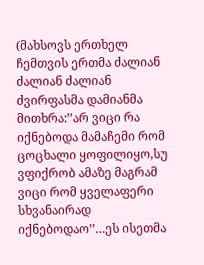(მახსოვს ერთხელ ჩემთვის ერთმა ძალიან ძალიან ძალიან ძვირფასმა დამიანმა მითხრა:’’არ ვიცი რა იქნებოდა მამაჩემი რომ ცოცხალი ყოფილიყო,სუ ვფიქრობ ამაზე მაგრამ ვიცი რომ ყველაფერი სხვანაირად იქნებოდაო’’…ეს ისეთმა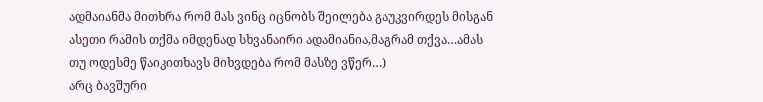ადმაიანმა მითხრა რომ მას ვინც იცნობს შეილება გაუკვირდეს მისგან ასეთი რამის თქმა იმდენად სხვანაირი ადამიანია,მაგრამ თქვა…ამას თუ ოდესმე წაიკითხავს მიხვდება რომ მასზე ვწერ…)
არც ბავშური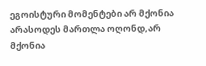ეგოისტური მომენტები არ მქონია არასოდეს მართლა ოღონდ,არ მქონია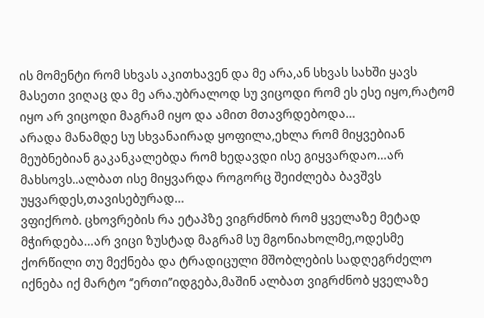ის მომენტი რომ სხვას აკითხავენ და მე არა,ან სხვას სახში ყავს მასეთი ვიღაც და მე არა.უბრალოდ სუ ვიცოდი რომ ეს ესე იყო,რატომ იყო არ ვიცოდი მაგრამ იყო და ამით მთავრდებოდა…
არადა მანამდე სუ სხვანაირად ყოფილა,ეხლა რომ მიყვებიან მეუბნებიან გაკანკალებდა რომ ხედავდი ისე გიყვარდაო…არ მახსოვს..ალბათ ისე მიყვარდა როგორც შეიძლება ბავშვს უყვარდეს,თავისებურად…
ვფიქრობ. ცხოვრების რა ეტაპზე ვიგრძნობ რომ ყველაზე მეტად მჭირდება…არ ვიცი ზუსტად მაგრამ სუ მგონიახოლმე,ოდესმე ქორწილი თუ მექნება და ტრადიცული მშობლების სადღეგრძელო იქნება იქ მარტო ‘’ერთი’’იდგება,მაშინ ალბათ ვიგრძნობ ყველაზე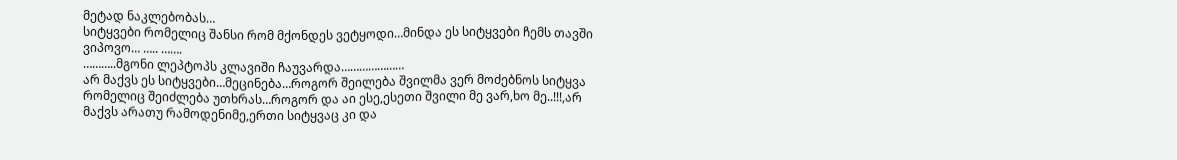მეტად ნაკლებობას…
სიტყვები რომელიც შანსი რომ მქონდეს ვეტყოდი…მინდა ეს სიტყვები ჩემს თავში ვიპოვო… ….. …….
………..მგონი ლეპტოპს კლავიში ჩაუვარდა…………………
არ მაქვს ეს სიტყვები…მეცინება…როგორ შეილება შვილმა ვერ მოძებნოს სიტყვა რომელიც შეიძლება უთხრას…როგორ და აი ესე,ესეთი შვილი მე ვარ,ხო მე..!!!,არ მაქვს არათუ რამოდენიმე,ერთი სიტყვაც კი და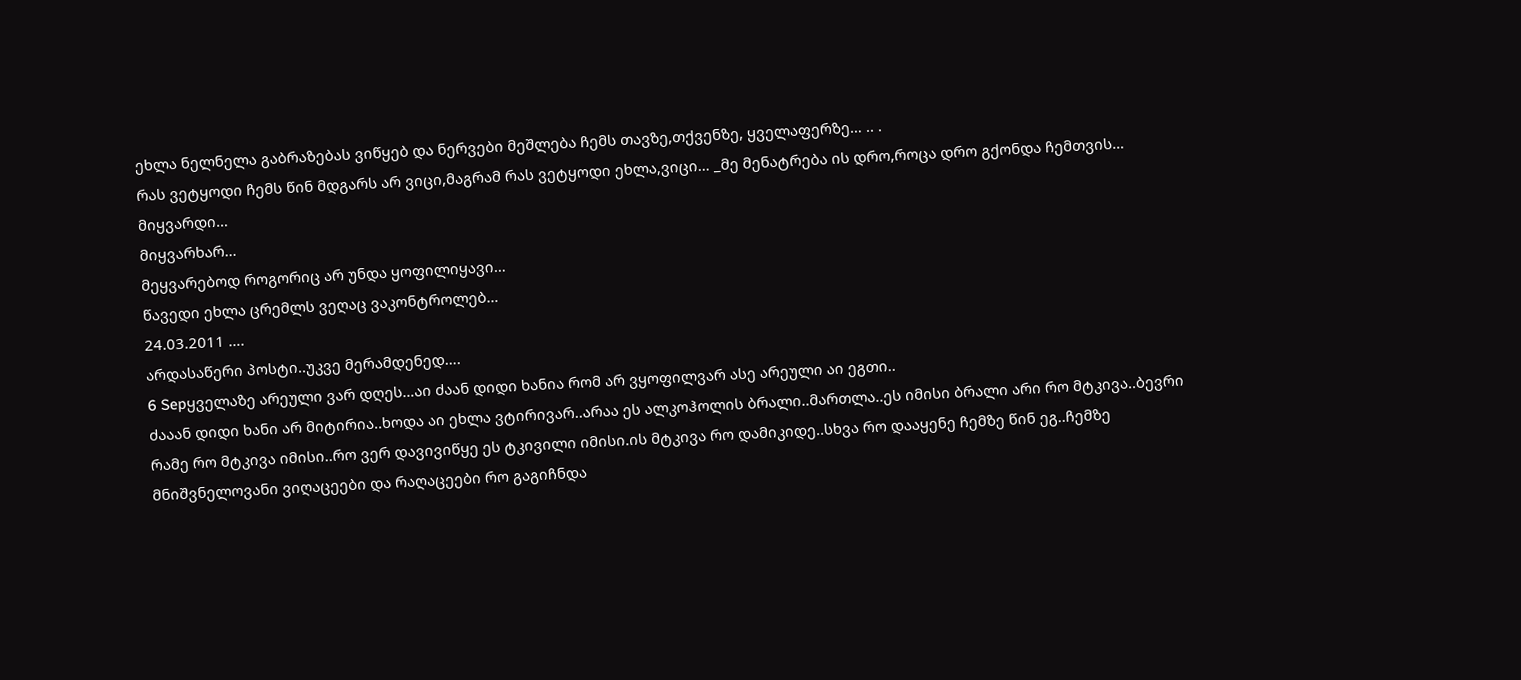ეხლა ნელნელა გაბრაზებას ვიწყებ და ნერვები მეშლება ჩემს თავზე,თქვენზე, ყველაფერზე… .. .
რას ვეტყოდი ჩემს წინ მდგარს არ ვიცი,მაგრამ რას ვეტყოდი ეხლა,ვიცი… _მე მენატრება ის დრო,როცა დრო გქონდა ჩემთვის…
მიყვარდი…
მიყვარხარ…
მეყვარებოდ როგორიც არ უნდა ყოფილიყავი…
წავედი ეხლა ცრემლს ვეღაც ვაკონტროლებ…
24.03.2011 ….
არდასაწერი პოსტი..უკვე მერამდენედ….
6 Sepყველაზე არეული ვარ დღეს…აი ძაან დიდი ხანია რომ არ ვყოფილვარ ასე არეული აი ეგთი..
ძააან დიდი ხანი არ მიტირია..ხოდა აი ეხლა ვტირივარ..არაა ეს ალკოჰოლის ბრალი..მართლა..ეს იმისი ბრალი არი რო მტკივა..ბევრი რამე რო მტკივა იმისი..რო ვერ დავივიწყე ეს ტკივილი იმისი.ის მტკივა რო დამიკიდე..სხვა რო დააყენე ჩემზე წინ ეგ..ჩემზე მნიშვნელოვანი ვიღაცეები და რაღაცეები რო გაგიჩნდა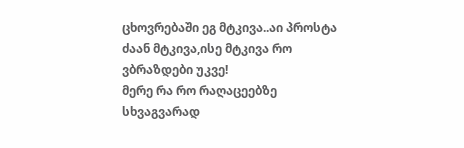ცხოვრებაში ეგ მტკივა..აი პროსტა ძაან მტკივა,ისე მტკივა რო ვბრაზდები უკვე!
მერე რა რო რაღაცეებზე სხვაგვარად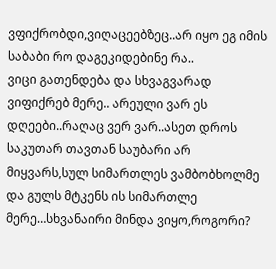ვფიქრობდი,ვიღაცეებზეც..არ იყო ეგ იმის საბაბი რო დაგეკიდებინე რა..
ვიცი გათენდება და სხვაგვარად ვიფიქრებ მერე.. არეული ვარ ეს დღეები..რაღაც ვერ ვარ..ასეთ დროს საკუთარ თავთან საუბარი არ მიყვარს,სულ სიმართლეს ვამბობხოლმე და გულს მტკენს ის სიმართლე მერე…სხვანაირი მინდა ვიყო,როგორი?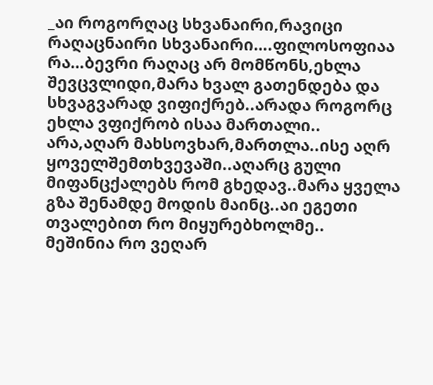_აი როგორღაც სხვანაირი,რავიცი რაღაცნაირი სხვანაირი….ფილოსოფიაა რა…ბევრი რაღაც არ მომწონს,ეხლა შევცვლიდი,მარა ხვალ გათენდება და სხვაგვარად ვიფიქრებ..არადა როგორც ეხლა ვფიქრობ ისაა მართალი..
არა,აღარ მახსოვხარ,მართლა..ისე აღრ ყოველშემთხვევაში..აღარც გული მიფანცქალებს რომ გხედავ..მარა ყველა გზა შენამდე მოდის მაინც..აი ეგეთი თვალებით რო მიყურებხოლმე..
მეშინია რო ვეღარ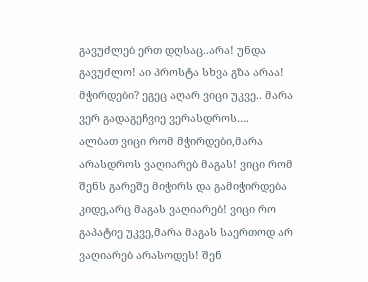გავუძლებ ერთ დღსაც..არა! უნდა გავუძლო! აი პროსტა სხვა გზა არაა!
მჭირდები? ეგეც აღარ ვიცი უკვე.. მარა ვერ გადაგეჩვიე ვერასდროს….
ალბათ ვიცი რომ მჭირდები,მარა არასდროს ვაღიარებ მაგას! ვიცი რომ შენს გარეშე მიჭირს და გამიჭირდება კიდე,არც მაგას ვაღიარებ! ვიცი რო გაპატიე უკვე,მარა მაგას საერთოდ არ ვაღიარებ არასოდეს! შენ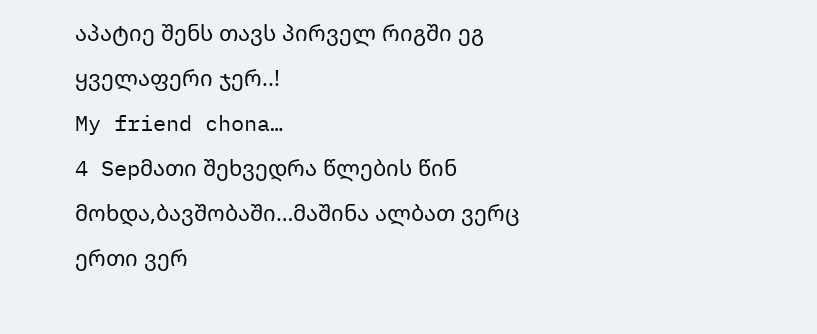აპატიე შენს თავს პირველ რიგში ეგ ყველაფერი ჯერ..!
My friend chona…
4 Sepმათი შეხვედრა წლების წინ მოხდა,ბავშობაში…მაშინა ალბათ ვერც ერთი ვერ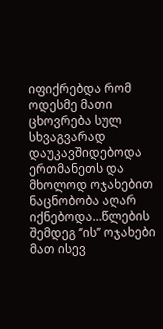იფიქრებდა რომ ოდესმე მათი ცხოვრება სულ სხვაგვარად დაუკავშიდებოდა ერთმანეთს და მხოლოდ ოჯახებით ნაცნობობა აღარ იქნებოდა…წლების შემდეგ ‘’ის’’ ოჯახები მათ ისევ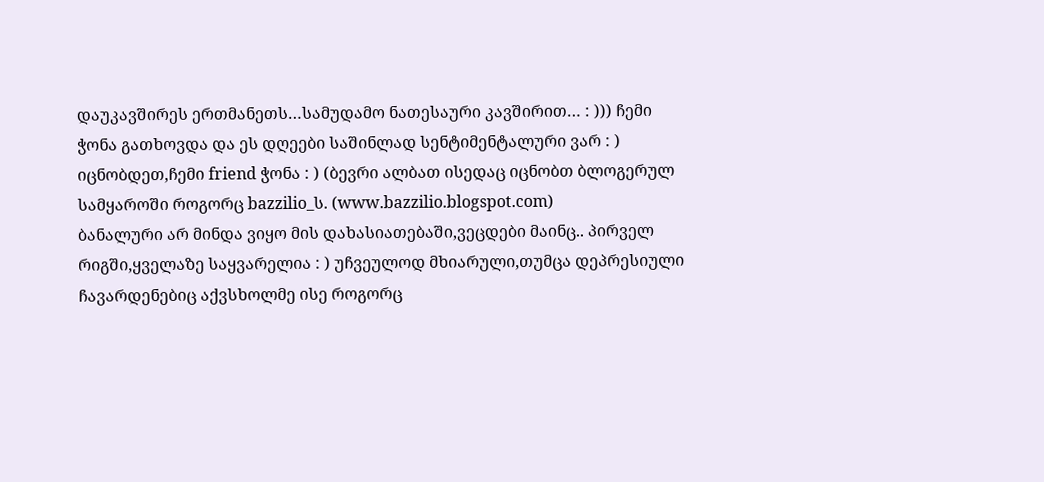დაუკავშირეს ერთმანეთს…სამუდამო ნათესაური კავშირით… : ))) ჩემი ჭონა გათხოვდა და ეს დღეები საშინლად სენტიმენტალური ვარ : )
იცნობდეთ,ჩემი friend ჭონა : ) (ბევრი ალბათ ისედაც იცნობთ ბლოგერულ სამყაროში როგორც bazzilio_ს. (www.bazzilio.blogspot.com)
ბანალური არ მინდა ვიყო მის დახასიათებაში,ვეცდები მაინც.. პირველ რიგში,ყველაზე საყვარელია : ) უჩვეულოდ მხიარული,თუმცა დეპრესიული ჩავარდენებიც აქვსხოლმე ისე როგორც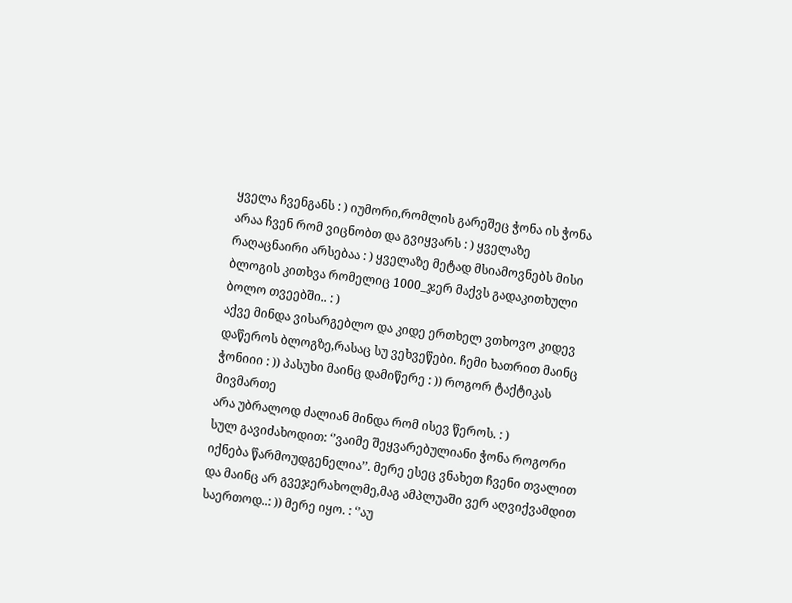ყველა ჩვენგანს : ) იუმორი,რომლის გარეშეც ჭონა ის ჭონა არაა ჩვენ რომ ვიცნობთ და გვიყვარს : ) ყველაზე რაღაცნაირი არსებაა : ) ყველაზე მეტად მსიამოვნებს მისი ბლოგის კითხვა რომელიც 1000_ჯერ მაქვს გადაკითხული ბოლო თვეებში.. : )
აქვე მინდა ვისარგებლო და კიდე ერთხელ ვთხოვო კიდევ დაწეროს ბლოგზე,რასაც სუ ვეხვეწები. ჩემი ხათრით მაინც ჭონიიი : )) პასუხი მაინც დამიწერე : )) როგორ ტაქტიკას მივმართე
არა უბრალოდ ძალიან მინდა რომ ისევ წეროს. : )
სულ გავიძახოდით: ‘’ვაიმე შეყვარებულიანი ჭონა როგორი იქნება წარმოუდგენელია’’. მერე ესეც ვნახეთ ჩვენი თვალით და მაინც არ გვეჯერახოლმე,მაგ ამპლუაში ვერ აღვიქვამდით საერთოდ..: )) მერე იყო. : ‘’აუ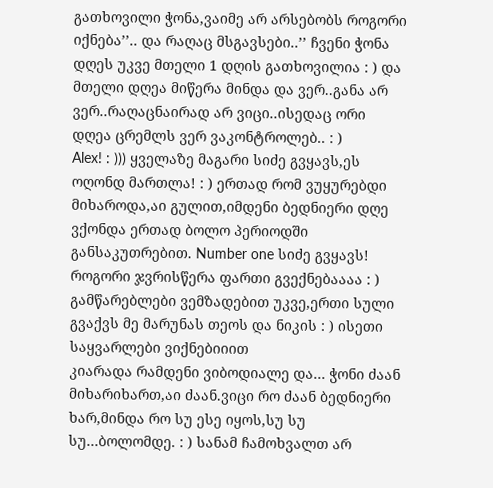გათხოვილი ჭონა,ვაიმე არ არსებობს როგორი იქნება’’.. და რაღაც მსგავსები..’’ ჩვენი ჭონა დღეს უკვე მთელი 1 დღის გათხოვილია : ) და მთელი დღეა მიწერა მინდა და ვერ..განა არ ვერ..რაღაცნაირად არ ვიცი..ისედაც ორი დღეა ცრემლს ვერ ვაკონტროლებ.. : )
Alex! : ))) ყველაზე მაგარი სიძე გვყავს,ეს ოღონდ მართლა! : ) ერთად რომ ვუყურებდი მიხაროდა,აი გულით,იმდენი ბედნიერი დღე ვქონდა ერთად ბოლო პერიოდში განსაკუთრებით. Number one სიძე გვყავს!
როგორი ჯვრისწერა ფართი გვექნებაააა : ) გამწარებლები ვემზადებით უკვე,ერთი სული გვაქვს მე მარუნას თეოს და ნიკის : ) ისეთი საყვარლები ვიქნებიიით
კიარადა რამდენი ვიბოდიალე და… ჭონი ძაან მიხარიხართ,აი ძაან.ვიცი რო ძაან ბედნიერი ხარ,მინდა რო სუ ესე იყოს,სუ სუ სუ…ბოლომდე. : ) სანამ ჩამოხვალთ არ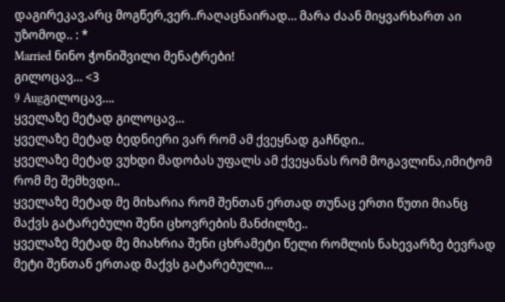დაგირეკავ,არც მოგწერ,ვერ..რაღაცნაირად… მარა ძაან მიყვარხართ აი უზომოდ.. : *
Married ნინო ჭონიშვილი მენატრები!
გილოცავ… <3
9 Augგილოცავ….
ყველაზე მეტად გილოცავ…
ყველაზე მეტად ბედნიერი ვარ რომ ამ ქვეყნად გაჩნდი..
ყველაზე მეტად ვუხდი მადობას უფალს ამ ქვეყანას რომ მოგავლინა,იმიტომ რომ მე შემხვდი..
ყველაზე მეტად მე მიხარია რომ შენთან ერთად თუნაც ერთი წუთი მიანც მაქვს გატარებული შენი ცხოვრების მანძილზე..
ყველაზე მეტად მე მიახრია შენი ცხრამეტი წელი რომლის ნახევარზე ბევრად მეტი შენთან ერთად მაქვს გატარებული…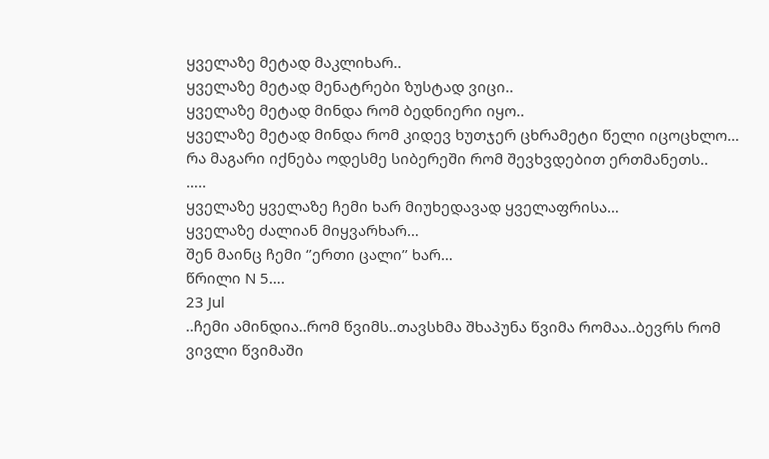ყველაზე მეტად მაკლიხარ..
ყველაზე მეტად მენატრები ზუსტად ვიცი..
ყველაზე მეტად მინდა რომ ბედნიერი იყო..
ყველაზე მეტად მინდა რომ კიდევ ხუთჯერ ცხრამეტი წელი იცოცხლო… რა მაგარი იქნება ოდესმე სიბერეში რომ შევხვდებით ერთმანეთს..
…..
ყველაზე ყველაზე ჩემი ხარ მიუხედავად ყველაფრისა…
ყველაზე ძალიან მიყვარხარ…
შენ მაინც ჩემი ‘’ერთი ცალი’’ ხარ…
წრილი N 5….
23 Jul
..ჩემი ამინდია..რომ წვიმს..თავსხმა შხაპუნა წვიმა რომაა..ბევრს რომ ვივლი წვიმაში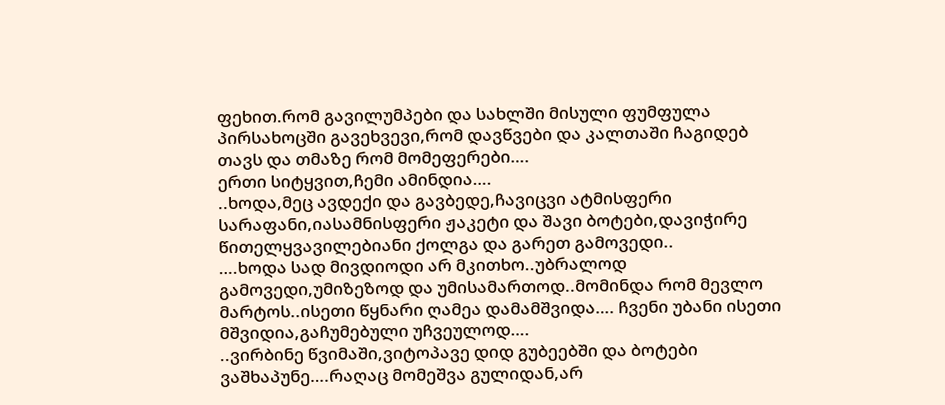ფეხით.რომ გავილუმპები და სახლში მისული ფუმფულა პირსახოცში გავეხვევი,რომ დავწვები და კალთაში ჩაგიდებ თავს და თმაზე რომ მომეფერები….
ერთი სიტყვით,ჩემი ამინდია….
..ხოდა,მეც ავდექი და გავბედე,ჩავიცვი ატმისფერი სარაფანი,იასამნისფერი ჟაკეტი და შავი ბოტები,დავიჭირე წითელყვავილებიანი ქოლგა და გარეთ გამოვედი..
….ხოდა სად მივდიოდი არ მკითხო..უბრალოდ გამოვედი,უმიზეზოდ და უმისამართოდ..მომინდა რომ მევლო მარტოს..ისეთი წყნარი ღამეა დამამშვიდა…. ჩვენი უბანი ისეთი მშვიდია,გაჩუმებული უჩვეულოდ….
..ვირბინე წვიმაში,ვიტოპავე დიდ გუბეებში და ბოტები ვაშხაპუნე….რაღაც მომეშვა გულიდან,არ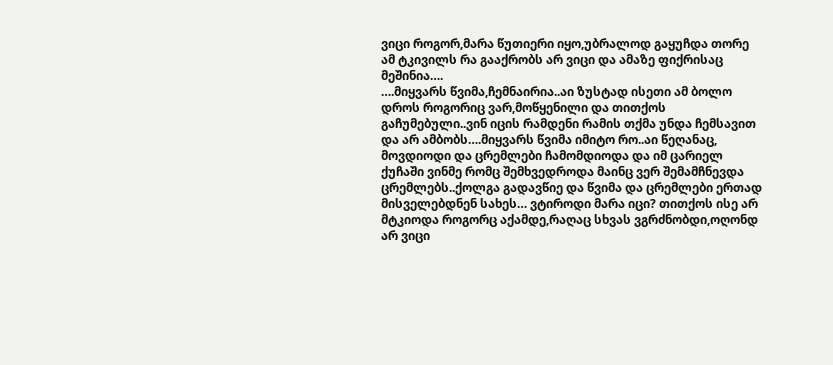ვიცი როგორ,მარა წუთიერი იყო,უბრალოდ გაყუჩდა თორე ამ ტკივილს რა გააქრობს არ ვიცი და ამაზე ფიქრისაც მეშინია….
….მიყვარს წვიმა,ჩემნაირია..აი ზუსტად ისეთი ამ ბოლო დროს როგორიც ვარ,მოწყენილი და თითქოს გაჩუმებული..ვინ იცის რამდენი რამის თქმა უნდა ჩემსავით და არ ამბობს….მიყვარს წვიმა იმიტო რო..აი წეღანაც, მოვდიოდი და ცრემლები ჩამომდიოდა და იმ ცარიელ ქუჩაში ვინმე რომც შემხვედროდა მაინც ვერ შემამჩნევდა ცრემლებს..ქოლგა გადავწიე და წვიმა და ცრემლები ერთად მისველებდნენ სახეს… ვტიროდი მარა იცი? თითქოს ისე არ მტკიოდა როგორც აქამდე,რაღაც სხვას ვგრძნობდი,ოღონდ არ ვიცი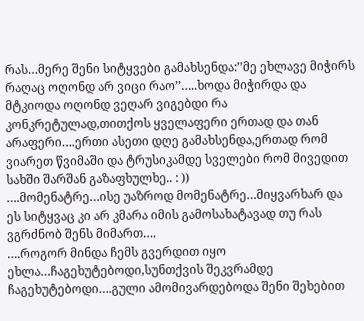რას…მერე შენი სიტყვები გამახსენდა:’’მე ეხლავე მიჭირს რაღაც ოღონდ არ ვიცი რაო’’…..ხოდა მიჭირდა და მტკიოდა ოღონდ ვეღარ ვიგებდი რა კონკრეტულად,თითქოს ყველაფერი ერთად და თან არაფერი….ერთი ასეთი დღე გამახსენდა,ერთად რომ ვიარეთ წვიმაში და ტრუსიკამდე სველები რომ მივედით სახში შარშან გაზაფხულხე.. : ))
….მომენატრე…ისე უაზროდ მომენატრე…მიყვარხარ და ეს სიტყვაც კი არ კმარა იმის გამოსახატავად თუ რას ვგრძნობ შენს მიმართ….
….როგორ მინდა ჩემს გვერდით იყო ეხლა…ჩაგეხუტებოდი,სუნთქვის შეკვრამდე ჩაგეხუტებოდი….გული ამომივარდებოდა შენი შეხებით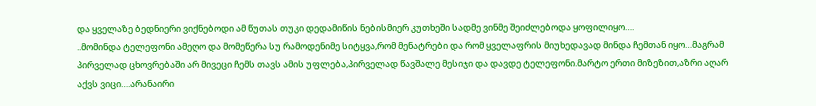და ყველაზე ბედნიერი ვიქნებოდი ამ წუთას თუკი დედამიწის ნებისმიერ კუთხეში სადმე ვინმე შეიძლებოდა ყოფილიყო….
..მომინდა ტელეფონი ამეღო და მომეწერა სუ რამოდენიმე სიტყვა,რომ მენატრები და რომ ყველაფრის მიუხედავად მინდა ჩემთან იყო…მაგრამ პირველად ცხოვრებაში არ მივეცი ჩემს თავს ამის უფლება,პირველად წავშალე მესიჯი და დავდე ტელეფონი.მარტო ერთი მიზეზით,აზრი აღარ აქვს ვიცი….არანაირი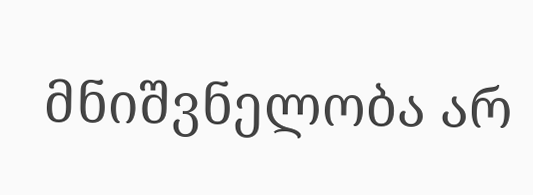მნიშვნელობა არ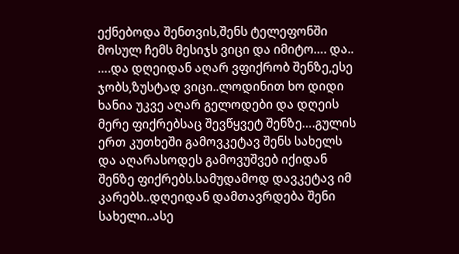ექნებოდა შენთვის,შენს ტელეფონში მოსულ ჩემს მესიჯს ვიცი და იმიტო…. და..
….და დღეიდან აღარ ვფიქრობ შენზე,ესე ჯობს,ზუსტად ვიცი..ლოდინით ხო დიდი ხანია უკვე აღარ გელოდები და დღეის მერე ფიქრებსაც შევწყვეტ შენზე….გულის ერთ კუთხეში გამოვკეტავ შენს სახელს და აღარასოდეს გამოვუშვებ იქიდან შენზე ფიქრებს.სამუდამოდ დავკეტავ იმ კარებს..დღეიდან დამთავრდება შენი სახელი..ასე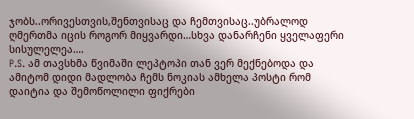ჯობს..ორივესთვის,შენთვისაც და ჩემთვისაც..უბრალოდ ღმერთმა იცის როგორ მიყვარდი…სხვა დანარჩენი ყველაფერი სისულელეა….
P.S. ამ თავსხმა წვიმაში ლეპტოპი თან ვერ მექნებოდა და ამიტომ დიდი მადლობა ჩემს ნოკიას ამხელა პოსტი რომ დაიტია და შემოწოლილი ფიქრები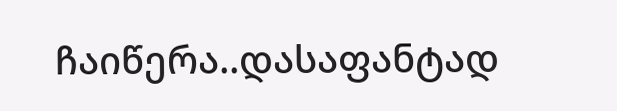ჩაიწერა..დასაფანტად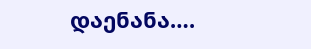დაენანა….